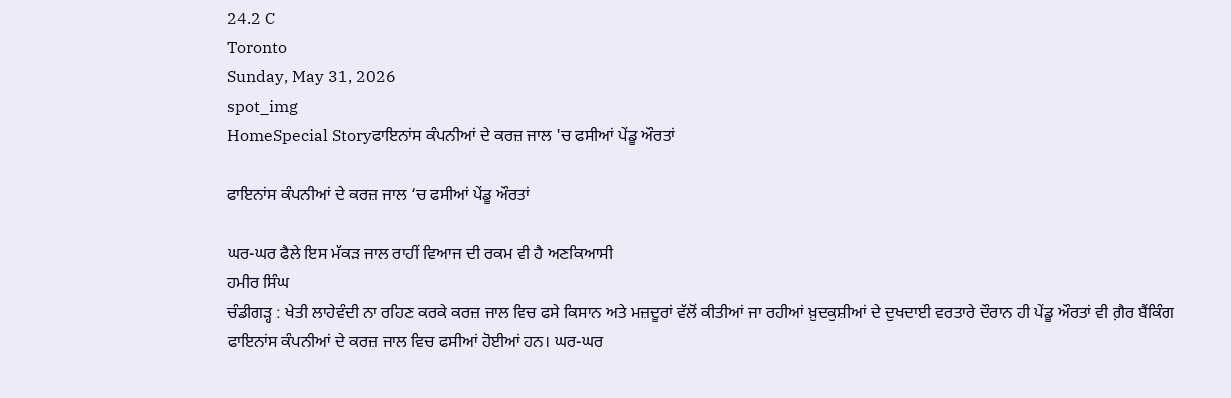24.2 C
Toronto
Sunday, May 31, 2026
spot_img
HomeSpecial Storyਫਾਇਨਾਂਸ ਕੰਪਨੀਆਂ ਦੇ ਕਰਜ਼ ਜਾਲ 'ਚ ਫਸੀਆਂ ਪੇਂਡੂ ਔਰਤਾਂ

ਫਾਇਨਾਂਸ ਕੰਪਨੀਆਂ ਦੇ ਕਰਜ਼ ਜਾਲ ‘ਚ ਫਸੀਆਂ ਪੇਂਡੂ ਔਰਤਾਂ

ਘਰ-ਘਰ ਫੈਲੇ ਇਸ ਮੱਕੜ ਜਾਲ ਰਾਹੀਂ ਵਿਆਜ ਦੀ ਰਕਮ ਵੀ ਹੈ ਅਣਕਿਆਸੀ
ਹਮੀਰ ਸਿੰਘ
ਚੰਡੀਗੜ੍ਹ : ਖੇਤੀ ਲਾਹੇਵੰਦੀ ਨਾ ਰਹਿਣ ਕਰਕੇ ਕਰਜ਼ ਜਾਲ ਵਿਚ ਫਸੇ ਕਿਸਾਨ ਅਤੇ ਮਜ਼ਦੂਰਾਂ ਵੱਲੋਂ ਕੀਤੀਆਂ ਜਾ ਰਹੀਆਂ ਖ਼ੁਦਕੁਸ਼ੀਆਂ ਦੇ ਦੁਖਦਾਈ ਵਰਤਾਰੇ ਦੌਰਾਨ ਹੀ ਪੇਂਡੂ ਔਰਤਾਂ ਵੀ ਗ਼ੈਰ ਬੈਂਕਿੰਗ ਫਾਇਨਾਂਸ ਕੰਪਨੀਆਂ ਦੇ ਕਰਜ਼ ਜਾਲ ਵਿਚ ਫਸੀਆਂ ਹੋਈਆਂ ਹਨ। ਘਰ-ਘਰ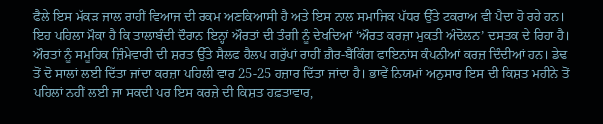ਫੈਲੇ ਇਸ ਮੱਕੜ ਜਾਲ ਰਾਹੀਂ ਵਿਆਜ ਦੀ ਰਕਮ ਅਣਕਿਆਸੀ ਹੈ ਅਤੇ ਇਸ ਨਾਲ ਸਮਾਜਿਕ ਪੱਧਰ ਉੱਤੇ ਟਕਰਾਅ ਵੀ ਪੈਦਾ ਹੋ ਰਹੇ ਹਨ। ਇਹ ਪਹਿਲਾ ਮੌਕਾ ਹੈ ਕਿ ਤਾਲਾਬੰਦੀ ਦੌਰਾਨ ਇਨ੍ਹਾਂ ਔਰਤਾਂ ਦੀ ਤੰਗੀ ਨੂੰ ਦੇਖਦਿਆਂ ‘ਔਰਤ ਕਰਜ਼ਾ ਮੁਕਤੀ ਅੰਦੋਲਨ’ ਦਸਤਕ ਦੇ ਰਿਹਾ ਹੈ। ਔਰਤਾਂ ਨੂੰ ਸਮੂਹਿਕ ਜ਼ਿੰਮੇਵਾਰੀ ਦੀ ਸ਼ਰਤ ਉੱਤੇ ਸੈਲਫ ਹੈਲਪ ਗਰੁੱਪਾਂ ਰਾਹੀਂ ਗ਼ੈਰ-ਬੈਂਕਿੰਗ ਫਾਇਨਾਂਸ ਕੰਪਨੀਆਂ ਕਰਜ਼ ਦਿੰਦੀਆਂ ਹਨ। ਡੇਢ ਤੋਂ ਦੋ ਸਾਲਾਂ ਲਈ ਦਿੱਤਾ ਜਾਂਦਾ ਕਰਜ਼ਾ ਪਹਿਲੀ ਵਾਰ 25-25 ਹਜ਼ਾਰ ਦਿੱਤਾ ਜਾਂਦਾ ਹੈ। ਭਾਵੇਂ ਨਿਯਮਾਂ ਅਨੁਸਾਰ ਇਸ ਦੀ ਕਿਸ਼ਤ ਮਹੀਨੇ ਤੋਂ ਪਹਿਲਾਂ ਨਹੀਂ ਲਈ ਜਾ ਸਕਦੀ ਪਰ ਇਸ ਕਰਜ਼ੇ ਦੀ ਕਿਸ਼ਤ ਹਫ਼ਤਾਵਾਰ,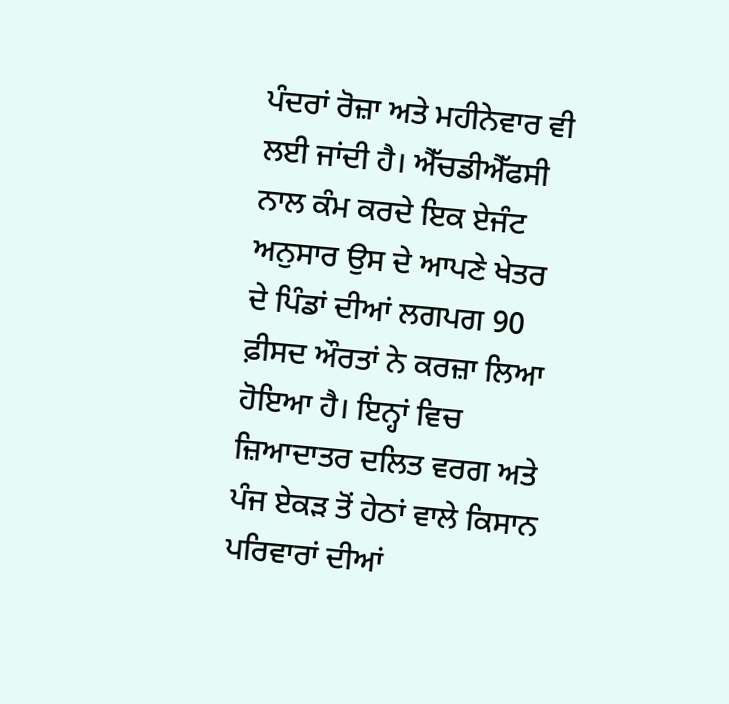ਪੰਦਰਾਂ ਰੋਜ਼ਾ ਅਤੇ ਮਹੀਨੇਵਾਰ ਵੀ ਲਈ ਜਾਂਦੀ ਹੈ। ਐੱਚਡੀਐੱਫਸੀ ਨਾਲ ਕੰਮ ਕਰਦੇ ਇਕ ਏਜੰਟ ਅਨੁਸਾਰ ਉਸ ਦੇ ਆਪਣੇ ਖੇਤਰ ਦੇ ਪਿੰਡਾਂ ਦੀਆਂ ਲਗਪਗ 90 ਫ਼ੀਸਦ ਔਰਤਾਂ ਨੇ ਕਰਜ਼ਾ ਲਿਆ ਹੋਇਆ ਹੈ। ਇਨ੍ਹਾਂ ਵਿਚ ਜ਼ਿਆਦਾਤਰ ਦਲਿਤ ਵਰਗ ਅਤੇ ਪੰਜ ਏਕੜ ਤੋਂ ਹੇਠਾਂ ਵਾਲੇ ਕਿਸਾਨ ਪਰਿਵਾਰਾਂ ਦੀਆਂ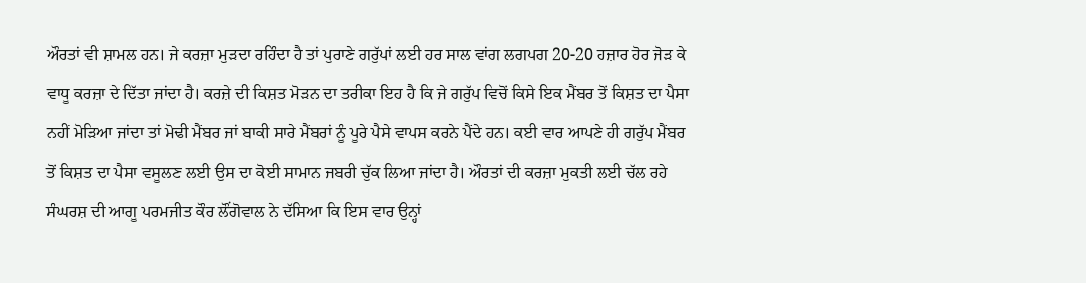ਔਰਤਾਂ ਵੀ ਸ਼ਾਮਲ ਹਨ। ਜੇ ਕਰਜ਼ਾ ਮੁੜਦਾ ਰਹਿੰਦਾ ਹੈ ਤਾਂ ਪੁਰਾਣੇ ਗਰੁੱਪਾਂ ਲਈ ਹਰ ਸਾਲ ਵਾਂਗ ਲਗਪਗ 20-20 ਹਜ਼ਾਰ ਹੋਰ ਜੋੜ ਕੇ ਵਾਧੂ ਕਰਜ਼ਾ ਦੇ ਦਿੱਤਾ ਜਾਂਦਾ ਹੈ। ਕਰਜ਼ੇ ਦੀ ਕਿਸ਼ਤ ਮੋੜਨ ਦਾ ਤਰੀਕਾ ਇਹ ਹੈ ਕਿ ਜੇ ਗਰੁੱਪ ਵਿਚੋਂ ਕਿਸੇ ਇਕ ਮੈਂਬਰ ਤੋਂ ਕਿਸ਼ਤ ਦਾ ਪੈਸਾ ਨਹੀਂ ਮੋੜਿਆ ਜਾਂਦਾ ਤਾਂ ਮੋਢੀ ਮੈਂਬਰ ਜਾਂ ਬਾਕੀ ਸਾਰੇ ਮੈਂਬਰਾਂ ਨੂੰ ਪੂਰੇ ਪੈਸੇ ਵਾਪਸ ਕਰਨੇ ਪੈਂਦੇ ਹਨ। ਕਈ ਵਾਰ ਆਪਣੇ ਹੀ ਗਰੁੱਪ ਮੈਂਬਰ ਤੋਂ ਕਿਸ਼ਤ ਦਾ ਪੈਸਾ ਵਸੂਲਣ ਲਈ ਉਸ ਦਾ ਕੋਈ ਸਾਮਾਨ ਜਬਰੀ ਚੁੱਕ ਲਿਆ ਜਾਂਦਾ ਹੈ। ਔਰਤਾਂ ਦੀ ਕਰਜ਼ਾ ਮੁਕਤੀ ਲਈ ਚੱਲ ਰਹੇ ਸੰਘਰਸ਼ ਦੀ ਆਗੂ ਪਰਮਜੀਤ ਕੌਰ ਲੌਂਗੋਵਾਲ ਨੇ ਦੱਸਿਆ ਕਿ ਇਸ ਵਾਰ ਉਨ੍ਹਾਂ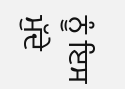ਨੂੰ ਇਸ ਮੁੱਦੇ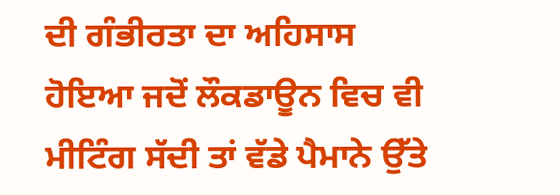ਦੀ ਗੰਭੀਰਤਾ ਦਾ ਅਹਿਸਾਸ ਹੋਇਆ ਜਦੋਂ ਲੌਕਡਾਊਨ ਵਿਚ ਵੀ ਮੀਟਿੰਗ ਸੱਦੀ ਤਾਂ ਵੱਡੇ ਪੈਮਾਨੇ ਉੱਤੇ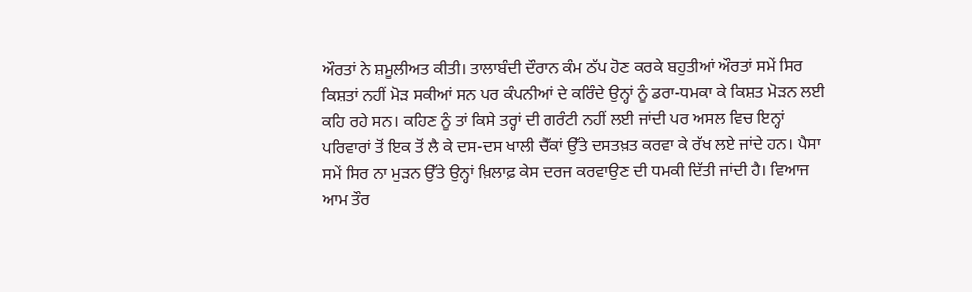ਔਰਤਾਂ ਨੇ ਸ਼ਮੂਲੀਅਤ ਕੀਤੀ। ਤਾਲਾਬੰਦੀ ਦੌਰਾਨ ਕੰਮ ਠੱਪ ਹੋਣ ਕਰਕੇ ਬਹੁਤੀਆਂ ਔਰਤਾਂ ਸਮੇਂ ਸਿਰ ਕਿਸ਼ਤਾਂ ਨਹੀਂ ਮੋੜ ਸਕੀਆਂ ਸਨ ਪਰ ਕੰਪਨੀਆਂ ਦੇ ਕਰਿੰਦੇ ਉਨ੍ਹਾਂ ਨੂੰ ਡਰਾ-ਧਮਕਾ ਕੇ ਕਿਸ਼ਤ ਮੋੜਨ ਲਈ ਕਹਿ ਰਹੇ ਸਨ। ਕਹਿਣ ਨੂੰ ਤਾਂ ਕਿਸੇ ਤਰ੍ਹਾਂ ਦੀ ਗਰੰਟੀ ਨਹੀਂ ਲਈ ਜਾਂਦੀ ਪਰ ਅਸਲ ਵਿਚ ਇਨ੍ਹਾਂ ਪਰਿਵਾਰਾਂ ਤੋਂ ਇਕ ਤੋਂ ਲੈ ਕੇ ਦਸ-ਦਸ ਖਾਲੀ ਚੈੱਕਾਂ ਉੱਤੇ ਦਸਤਖ਼ਤ ਕਰਵਾ ਕੇ ਰੱਖ ਲਏ ਜਾਂਦੇ ਹਨ। ਪੈਸਾ ਸਮੇਂ ਸਿਰ ਨਾ ਮੁੜਨ ਉੱਤੇ ਉਨ੍ਹਾਂ ਖ਼ਿਲਾਫ਼ ਕੇਸ ਦਰਜ ਕਰਵਾਉਣ ਦੀ ਧਮਕੀ ਦਿੱਤੀ ਜਾਂਦੀ ਹੈ। ਵਿਆਜ ਆਮ ਤੌਰ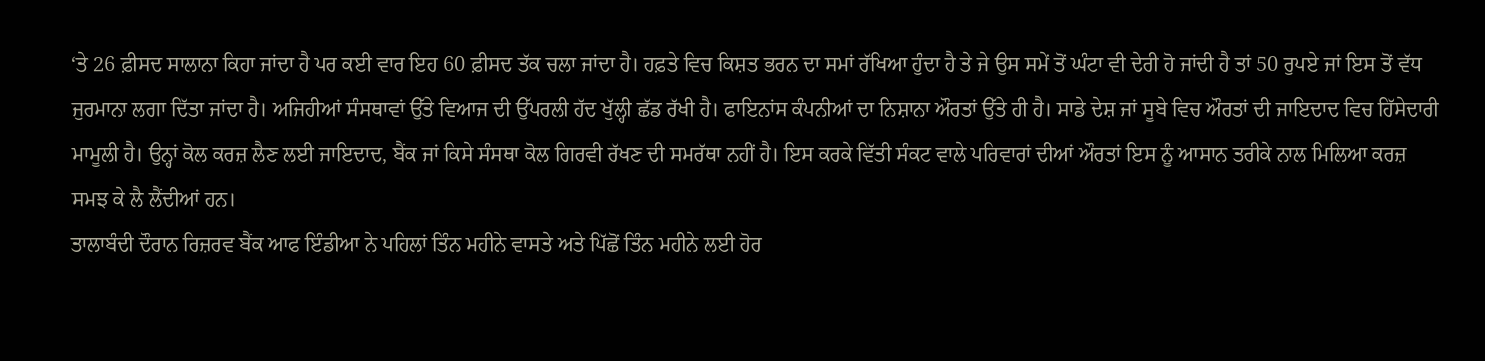‘ਤੇ 26 ਫ਼ੀਸਦ ਸਾਲਾਨਾ ਕਿਹਾ ਜਾਂਦਾ ਹੈ ਪਰ ਕਈ ਵਾਰ ਇਹ 60 ਫ਼ੀਸਦ ਤੱਕ ਚਲਾ ਜਾਂਦਾ ਹੈ। ਹਫ਼ਤੇ ਵਿਚ ਕਿਸ਼ਤ ਭਰਨ ਦਾ ਸਮਾਂ ਰੱਖਿਆ ਹੁੰਦਾ ਹੈ ਤੇ ਜੇ ਉਸ ਸਮੇਂ ਤੋਂ ਘੰਟਾ ਵੀ ਦੇਰੀ ਹੋ ਜਾਂਦੀ ਹੈ ਤਾਂ 50 ਰੁਪਏ ਜਾਂ ਇਸ ਤੋਂ ਵੱਧ ਜੁਰਮਾਨਾ ਲਗਾ ਦਿੱਤਾ ਜਾਂਦਾ ਹੈ। ਅਜਿਹੀਆਂ ਸੰਸਥਾਵਾਂ ਉੱਤੇ ਵਿਆਜ ਦੀ ਉੱਪਰਲੀ ਹੱਦ ਖੁੱਲ੍ਹੀ ਛੱਡ ਰੱਖੀ ਹੈ। ਫਾਇਨਾਂਸ ਕੰਪਨੀਆਂ ਦਾ ਨਿਸ਼ਾਨਾ ਔਰਤਾਂ ਉੱਤੇ ਹੀ ਹੈ। ਸਾਡੇ ਦੇਸ਼ ਜਾਂ ਸੂਬੇ ਵਿਚ ਔਰਤਾਂ ਦੀ ਜਾਇਦਾਦ ਵਿਚ ਹਿੱਸੇਦਾਰੀ ਮਾਮੂਲੀ ਹੈ। ਉਨ੍ਹਾਂ ਕੋਲ ਕਰਜ਼ ਲੈਣ ਲਈ ਜਾਇਦਾਦ, ਬੈਂਕ ਜਾਂ ਕਿਸੇ ਸੰਸਥਾ ਕੋਲ ਗਿਰਵੀ ਰੱਖਣ ਦੀ ਸਮਰੱਥਾ ਨਹੀਂ ਹੈ। ਇਸ ਕਰਕੇ ਵਿੱਤੀ ਸੰਕਟ ਵਾਲੇ ਪਰਿਵਾਰਾਂ ਦੀਆਂ ਔਰਤਾਂ ਇਸ ਨੂੰ ਆਸਾਨ ਤਰੀਕੇ ਨਾਲ ਮਿਲਿਆ ਕਰਜ਼ ਸਮਝ ਕੇ ਲੈ ਲੈਂਦੀਆਂ ਹਨ।
ਤਾਲਾਬੰਦੀ ਦੌਰਾਨ ਰਿਜ਼ਰਵ ਬੈਂਕ ਆਫ ਇੰਡੀਆ ਨੇ ਪਹਿਲਾਂ ਤਿੰਨ ਮਹੀਨੇ ਵਾਸਤੇ ਅਤੇ ਪਿੱਛੋਂ ਤਿੰਨ ਮਹੀਨੇ ਲਈ ਹੋਰ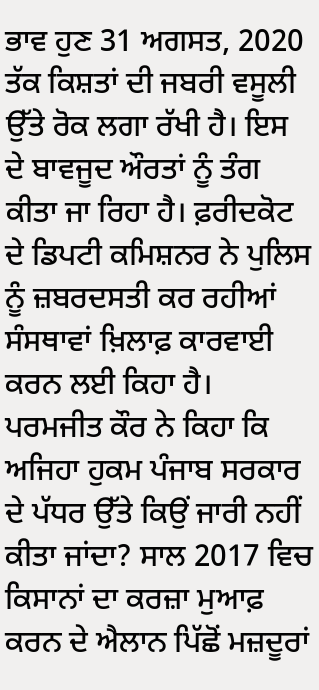ਭਾਵ ਹੁਣ 31 ਅਗਸਤ, 2020 ਤੱਕ ਕਿਸ਼ਤਾਂ ਦੀ ਜਬਰੀ ਵਸੂਲੀ ਉੱਤੇ ਰੋਕ ਲਗਾ ਰੱਖੀ ਹੈ। ਇਸ ਦੇ ਬਾਵਜੂਦ ਔਰਤਾਂ ਨੂੰ ਤੰਗ ਕੀਤਾ ਜਾ ਰਿਹਾ ਹੈ। ਫ਼ਰੀਦਕੋਟ ਦੇ ਡਿਪਟੀ ਕਮਿਸ਼ਨਰ ਨੇ ਪੁਲਿਸ ਨੂੰ ਜ਼ਬਰਦਸਤੀ ਕਰ ਰਹੀਆਂ ਸੰਸਥਾਵਾਂ ਖ਼ਿਲਾਫ਼ ਕਾਰਵਾਈ ਕਰਨ ਲਈ ਕਿਹਾ ਹੈ। ਪਰਮਜੀਤ ਕੌਰ ਨੇ ਕਿਹਾ ਕਿ ਅਜਿਹਾ ਹੁਕਮ ਪੰਜਾਬ ਸਰਕਾਰ ਦੇ ਪੱਧਰ ਉੱਤੇ ਕਿਉਂ ਜਾਰੀ ਨਹੀਂ ਕੀਤਾ ਜਾਂਦਾ? ਸਾਲ 2017 ਵਿਚ ਕਿਸਾਨਾਂ ਦਾ ਕਰਜ਼ਾ ਮੁਆਫ਼ ਕਰਨ ਦੇ ਐਲਾਨ ਪਿੱਛੋਂ ਮਜ਼ਦੂਰਾਂ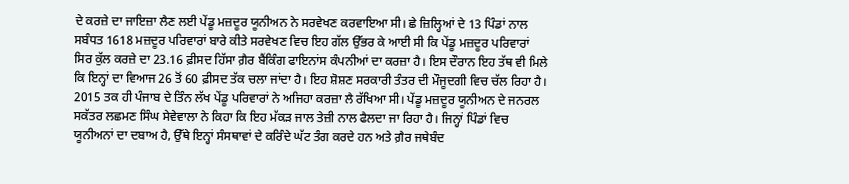ਦੇ ਕਰਜ਼ੇ ਦਾ ਜਾਇਜ਼ਾ ਲੈਣ ਲਈ ਪੇਂਡੂ ਮਜ਼ਦੂਰ ਯੂਨੀਅਨ ਨੇ ਸਰਵੇਖਣ ਕਰਵਾਇਆ ਸੀ। ਛੇ ਜ਼ਿਲ੍ਹਿਆਂ ਦੇ 13 ਪਿੰਡਾਂ ਨਾਲ ਸਬੰਧਤ 1618 ਮਜ਼ਦੂਰ ਪਰਿਵਾਰਾਂ ਬਾਰੇ ਕੀਤੇ ਸਰਵੇਖਣ ਵਿਚ ਇਹ ਗੱਲ ਉੱਭਰ ਕੇ ਆਈ ਸੀ ਕਿ ਪੇਂਡੂ ਮਜ਼ਦੂਰ ਪਰਿਵਾਰਾਂ ਸਿਰ ਕੁੱਲ ਕਰਜ਼ੇ ਦਾ 23.16 ਫ਼ੀਸਦ ਹਿੱਸਾ ਗ਼ੈਰ ਬੈਂਕਿੰਗ ਫਾਇਨਾਂਸ ਕੰਪਨੀਆਂ ਦਾ ਕਰਜ਼ਾ ਹੈ। ਇਸ ਦੌਰਾਨ ਇਹ ਤੱਥ ਵੀ ਮਿਲੇ ਕਿ ਇਨ੍ਹਾਂ ਦਾ ਵਿਆਜ 26 ਤੋਂ 60 ਫ਼ੀਸਦ ਤੱਕ ਚਲਾ ਜਾਂਦਾ ਹੈ। ਇਹ ਸ਼ੋਸ਼ਣ ਸਰਕਾਰੀ ਤੰਤਰ ਦੀ ਮੌਜੂਦਗੀ ਵਿਚ ਚੱਲ ਰਿਹਾ ਹੈ। 2015 ਤਕ ਹੀ ਪੰਜਾਬ ਦੇ ਤਿੰਨ ਲੱਖ ਪੇਂਡੂ ਪਰਿਵਾਰਾਂ ਨੇ ਅਜਿਹਾ ਕਰਜ਼ਾ ਲੈ ਰੱਖਿਆ ਸੀ। ਪੇਂਡੂ ਮਜ਼ਦੂਰ ਯੂਨੀਅਨ ਦੇ ਜਨਰਲ ਸਕੱਤਰ ਲਛਮਣ ਸਿੰਘ ਸੇਵੇਵਾਲਾ ਨੇ ਕਿਹਾ ਕਿ ਇਹ ਮੱਕੜ ਜਾਲ ਤੇਜ਼ੀ ਨਾਲ ਫੈਲਦਾ ਜਾ ਰਿਹਾ ਹੈ। ਜਿਨ੍ਹਾਂ ਪਿੰਡਾਂ ਵਿਚ ਯੂਨੀਅਨਾਂ ਦਾ ਦਬਾਅ ਹੈ, ਉੱਥੇ ਇਨ੍ਹਾਂ ਸੰਸਥਾਵਾਂ ਦੇ ਕਰਿੰਦੇ ਘੱਟ ਤੰਗ ਕਰਦੇ ਹਨ ਅਤੇ ਗ਼ੈਰ ਜਥੇਬੰਦ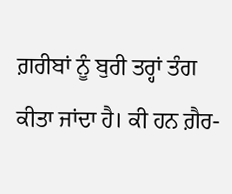ਗ਼ਰੀਬਾਂ ਨੂੰ ਬੁਰੀ ਤਰ੍ਹਾਂ ਤੰਗ ਕੀਤਾ ਜਾਂਦਾ ਹੈ। ਕੀ ਹਨ ਗ਼ੈਰ-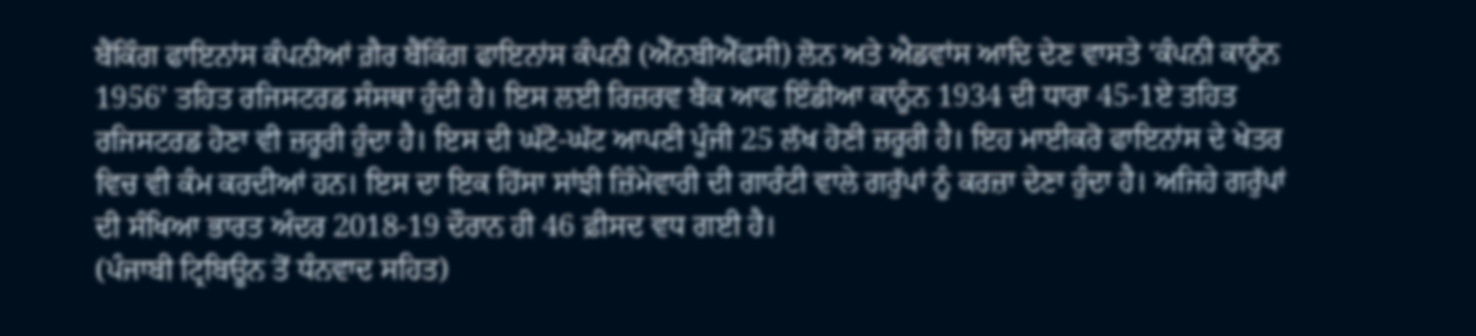ਬੈਂਕਿੰਗ ਫਾਇਨਾਂਸ ਕੰਪਨੀਆਂ ਗ਼ੈਰ ਬੈਂਕਿੰਗ ਫਾਇਨਾਂਸ ਕੰਪਨੀ (ਐੱਨਬੀਐੱਫਸੀ) ਲੋਨ ਅਤੇ ਐਡਵਾਂਸ ਆਦਿ ਦੇਣ ਵਾਸਤੇ ‘ਕੰਪਨੀ ਕਾਨੂੰਨ 1956’ ਤਹਿਤ ਰਜਿਸਟਰਡ ਸੰਸਥਾ ਹੁੰਦੀ ਹੈ। ਇਸ ਲਈ ਰਿਜ਼ਰਵ ਬੈਂਕ ਆਫ ਇੰਡੀਆ ਕਾਨੂੰਨ 1934 ਦੀ ਧਾਰਾ 45-1ਏ ਤਹਿਤ ਰਜਿਸਟਰਡ ਹੋਣਾ ਵੀ ਜ਼ਰੂਰੀ ਹੁੰਦਾ ਹੈ। ਇਸ ਦੀ ਘੱਟੋ-ਘੱਟ ਆਪਣੀ ਪੂੰਜੀ 25 ਲੱਖ ਹੋਣੀ ਜ਼ਰੂਰੀ ਹੈ। ਇਹ ਮਾਈਕਰੋ ਫਾਇਨਾਂਸ ਦੇ ਖੇਤਰ ਵਿਚ ਵੀ ਕੰਮ ਕਰਦੀਆਂ ਹਨ। ਇਸ ਦਾ ਇਕ ਹਿੱਸਾ ਸਾਂਝੀ ਜ਼ਿੰਮੇਵਾਰੀ ਦੀ ਗਾਰੰਟੀ ਵਾਲੇ ਗਰੁੱਪਾਂ ਨੂੰ ਕਰਜ਼ਾ ਦੇਣਾ ਹੁੰਦਾ ਹੈ। ਅਜਿਹੇ ਗਰੁੱਪਾਂ ਦੀ ਸੰਖਿਆ ਭਾਰਤ ਅੰਦਰ 2018-19 ਦੌਰਾਨ ਹੀ 46 ਫ਼ੀਸਦ ਵਧ ਗਈ ਹੈ।
(ਪੰਜਾਬੀ ਟ੍ਰਿਬਿਊਨ ਤੋਂ ਧੰਨਵਾਦ ਸਹਿਤ)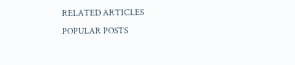RELATED ARTICLES
POPULAR POSTS